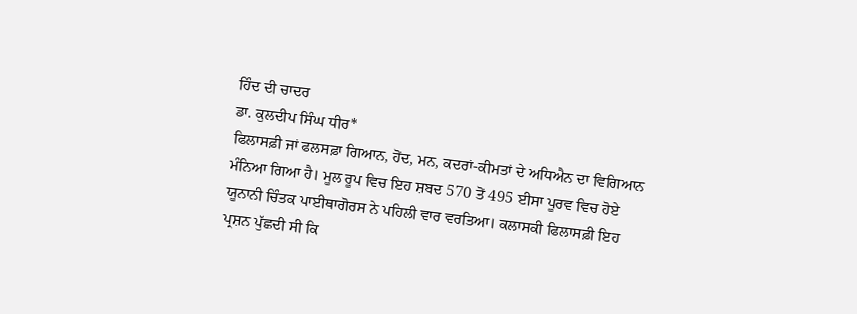ਹਿੰਦ ਦੀ ਚਾਦਰ
ਡਾ. ਕੁਲਦੀਪ ਸਿੰਘ ਧੀਰ*
ਫਿਲਾਸਫ਼ੀ ਜਾਂ ਫਲਸਫ਼ਾ ਗਿਆਨ, ਹੋਂਦ, ਮਨ, ਕਦਰਾਂ-ਕੀਮਤਾਂ ਦੇ ਅਧਿਐਨ ਦਾ ਵਿਗਿਆਨ ਮੰਨਿਆ ਗਿਆ ਹੈ। ਮੂਲ ਰੂਪ ਵਿਚ ਇਹ ਸ਼ਬਦ 570 ਤੋਂ 495 ਈਸਾ ਪੂਰਵ ਵਿਚ ਹੋਏ ਯੂਨਾਨੀ ਚਿੰਤਕ ਪਾਈਥਾਗੋਰਸ ਨੇ ਪਹਿਲੀ ਵਾਰ ਵਰਤਿਆ। ਕਲਾਸਕੀ ਫਿਲਾਸਫ਼ੀ ਇਹ ਪ੍ਰਸ਼ਨ ਪੁੱਛਦੀ ਸੀ ਕਿ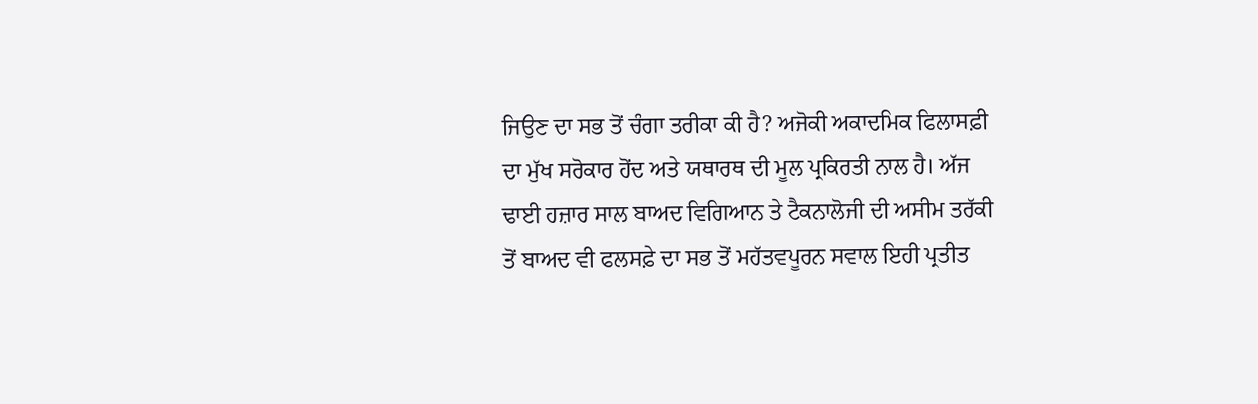ਜਿਉਣ ਦਾ ਸਭ ਤੋਂ ਚੰਗਾ ਤਰੀਕਾ ਕੀ ਹੈ? ਅਜੋਕੀ ਅਕਾਦਮਿਕ ਫਿਲਾਸਫ਼ੀ ਦਾ ਮੁੱਖ ਸਰੋਕਾਰ ਹੋਂਦ ਅਤੇ ਯਥਾਰਥ ਦੀ ਮੂਲ ਪ੍ਰਕਿਰਤੀ ਨਾਲ ਹੈ। ਅੱਜ ਢਾਈ ਹਜ਼ਾਰ ਸਾਲ ਬਾਅਦ ਵਿਗਿਆਨ ਤੇ ਟੈਕਨਾਲੋਜੀ ਦੀ ਅਸੀਮ ਤਰੱਕੀ ਤੋਂ ਬਾਅਦ ਵੀ ਫਲਸਫ਼ੇ ਦਾ ਸਭ ਤੋਂ ਮਹੱਤਵਪੂਰਨ ਸਵਾਲ ਇਹੀ ਪ੍ਰਤੀਤ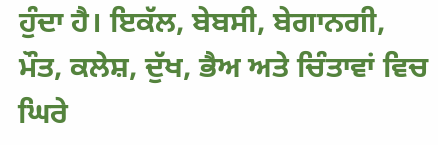ਹੁੰਦਾ ਹੈ। ਇਕੱਲ, ਬੇਬਸੀ, ਬੇਗਾਨਗੀ, ਮੌਤ, ਕਲੇਸ਼, ਦੁੱਖ, ਭੈਅ ਅਤੇ ਚਿੰਤਾਵਾਂ ਵਿਚ ਘਿਰੇ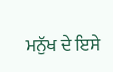ਮਨੁੱਖ ਦੇ ਇਸੇ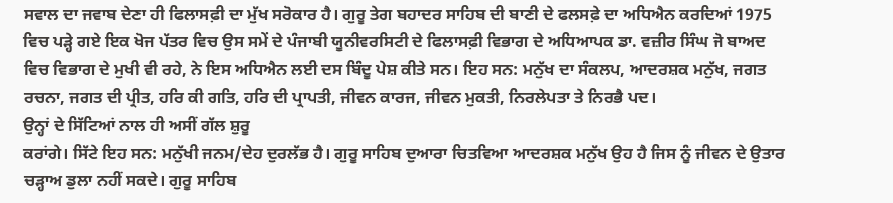ਸਵਾਲ ਦਾ ਜਵਾਬ ਦੇਣਾ ਹੀ ਫਿਲਾਸਫ਼ੀ ਦਾ ਮੁੱਖ ਸਰੋਕਾਰ ਹੈ। ਗੁਰੂ ਤੇਗ ਬਹਾਦਰ ਸਾਹਿਬ ਦੀ ਬਾਣੀ ਦੇ ਫਲਸਫ਼ੇ ਦਾ ਅਧਿਐਨ ਕਰਦਿਆਂ 1975 ਵਿਚ ਪੜ੍ਹੇ ਗਏ ਇਕ ਖੋਜ ਪੱਤਰ ਵਿਚ ਉਸ ਸਮੇਂ ਦੇ ਪੰਜਾਬੀ ਯੂਨੀਵਰਸਿਟੀ ਦੇ ਫਿਲਾਸਫ਼ੀ ਵਿਭਾਗ ਦੇ ਅਧਿਆਪਕ ਡਾ. ਵਜ਼ੀਰ ਸਿੰਘ ਜੋ ਬਾਅਦ ਵਿਚ ਵਿਭਾਗ ਦੇ ਮੁਖੀ ਵੀ ਰਹੇ, ਨੇ ਇਸ ਅਧਿਐਨ ਲਈ ਦਸ ਬਿੰਦੂ ਪੇਸ਼ ਕੀਤੇ ਸਨ। ਇਹ ਸਨ: ਮਨੁੱਖ ਦਾ ਸੰਕਲਪ, ਆਦਰਸ਼ਕ ਮਨੁੱਖ, ਜਗਤ ਰਚਨਾ, ਜਗਤ ਦੀ ਪ੍ਰੀਤ, ਹਰਿ ਕੀ ਗਤਿ, ਹਰਿ ਦੀ ਪ੍ਰਾਪਤੀ, ਜੀਵਨ ਕਾਰਜ, ਜੀਵਨ ਮੁਕਤੀ, ਨਿਰਲੇਪਤਾ ਤੇ ਨਿਰਭੈ ਪਦ।
ਉਨ੍ਹਾਂ ਦੇ ਸਿੱਟਿਆਂ ਨਾਲ ਹੀ ਅਸੀਂ ਗੱਲ ਸ਼ੁਰੂ
ਕਰਾਂਗੇ। ਸਿੱਟੇ ਇਹ ਸਨ: ਮਨੁੱਖੀ ਜਨਮ/ਦੇਹ ਦੁਰਲੱਭ ਹੈ। ਗੁਰੂ ਸਾਹਿਬ ਦੁਆਰਾ ਚਿਤਵਿਆ ਆਦਰਸ਼ਕ ਮਨੁੱਖ ਉਹ ਹੈ ਜਿਸ ਨੂੰ ਜੀਵਨ ਦੇ ਉਤਾਰ ਚੜ੍ਹਾਅ ਡੁਲਾ ਨਹੀਂ ਸਕਦੇ। ਗੁਰੂ ਸਾਹਿਬ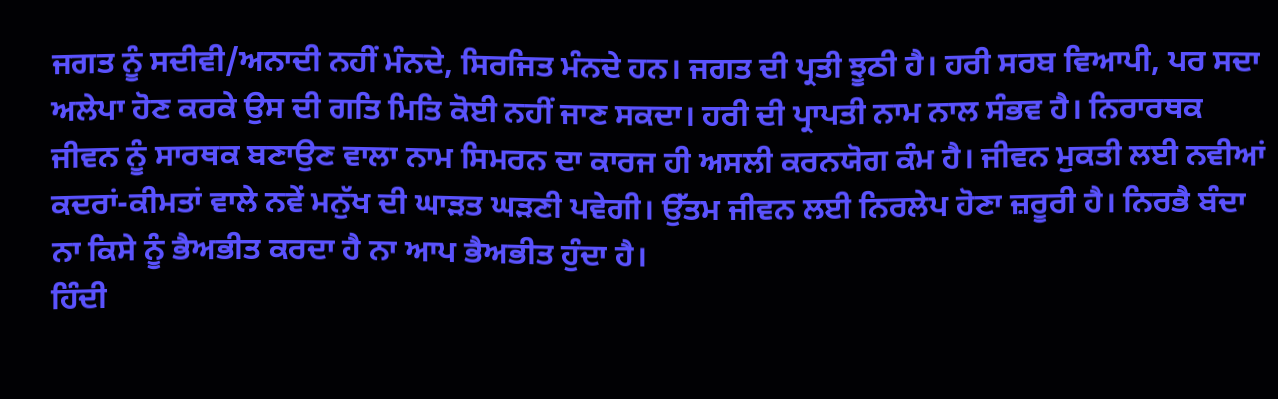ਜਗਤ ਨੂੰ ਸਦੀਵੀ/ਅਨਾਦੀ ਨਹੀਂ ਮੰਨਦੇ, ਸਿਰਜਿਤ ਮੰਨਦੇ ਹਨ। ਜਗਤ ਦੀ ਪ੍ਰਤੀ ਝੂਠੀ ਹੈ। ਹਰੀ ਸਰਬ ਵਿਆਪੀ, ਪਰ ਸਦਾ ਅਲੇਪਾ ਹੋਣ ਕਰਕੇ ਉਸ ਦੀ ਗਤਿ ਮਿਤਿ ਕੋਈ ਨਹੀਂ ਜਾਣ ਸਕਦਾ। ਹਰੀ ਦੀ ਪ੍ਰਾਪਤੀ ਨਾਮ ਨਾਲ ਸੰਭਵ ਹੈ। ਨਿਰਾਰਥਕ ਜੀਵਨ ਨੂੰ ਸਾਰਥਕ ਬਣਾਉਣ ਵਾਲਾ ਨਾਮ ਸਿਮਰਨ ਦਾ ਕਾਰਜ ਹੀ ਅਸਲੀ ਕਰਨਯੋਗ ਕੰਮ ਹੈ। ਜੀਵਨ ਮੁਕਤੀ ਲਈ ਨਵੀਆਂ ਕਦਰਾਂ-ਕੀਮਤਾਂ ਵਾਲੇ ਨਵੇਂ ਮਨੁੱਖ ਦੀ ਘਾੜਤ ਘੜਣੀ ਪਵੇਗੀ। ਉੱਤਮ ਜੀਵਨ ਲਈ ਨਿਰਲੇਪ ਹੋਣਾ ਜ਼ਰੂਰੀ ਹੈ। ਨਿਰਭੈ ਬੰਦਾ ਨਾ ਕਿਸੇ ਨੂੰ ਭੈਅਭੀਤ ਕਰਦਾ ਹੈ ਨਾ ਆਪ ਭੈਅਭੀਤ ਹੁੰਦਾ ਹੈ।
ਹਿੰਦੀ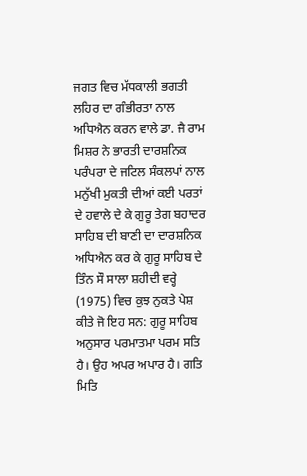ਜਗਤ ਵਿਚ ਮੱਧਕਾਲੀ ਭਗਤੀ ਲਹਿਰ ਦਾ ਗੰਭੀਰਤਾ ਨਾਲ ਅਧਿਐਨ ਕਰਨ ਵਾਲੇ ਡਾ. ਜੈ ਰਾਮ ਮਿਸ਼ਰ ਨੇ ਭਾਰਤੀ ਦਾਰਸ਼ਨਿਕ ਪਰੰਪਰਾ ਦੇ ਜਟਿਲ ਸੰਕਲਪਾਂ ਨਾਲ ਮਨੁੱਖੀ ਮੁਕਤੀ ਦੀਆਂ ਕਈ ਪਰਤਾਂ ਦੇ ਹਵਾਲੇ ਦੇ ਕੇ ਗੁਰੂ ਤੇਗ ਬਹਾਦਰ ਸਾਹਿਬ ਦੀ ਬਾਣੀ ਦਾ ਦਾਰਸ਼ਨਿਕ ਅਧਿਐਨ ਕਰ ਕੇ ਗੁਰੂ ਸਾਹਿਬ ਦੇ ਤਿੰਨ ਸੌ ਸਾਲਾ ਸ਼ਹੀਦੀ ਵਰ੍ਹੇ (1975) ਵਿਚ ਕੁਝ ਨੁਕਤੇ ਪੇਸ਼ ਕੀਤੇ ਜੋ ਇਹ ਸਨ: ਗੁਰੂ ਸਾਹਿਬ ਅਨੁਸਾਰ ਪਰਮਾਤਮਾ ਪਰਮ ਸਤਿ ਹੈ। ਉਹ ਅਪਰ ਅਪਾਰ ਹੈ। ਗਤਿ ਮਿਤਿ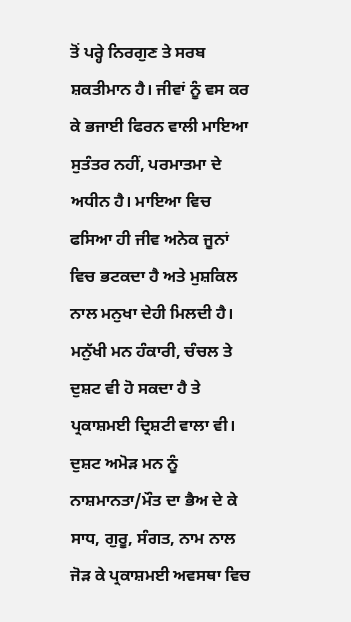ਤੋਂ ਪਰ੍ਹੇ ਨਿਰਗੁਣ ਤੇ ਸਰਬ ਸ਼ਕਤੀਮਾਨ ਹੈ। ਜੀਵਾਂ ਨੂੰ ਵਸ ਕਰ ਕੇ ਭਜਾਈ ਫਿਰਨ ਵਾਲੀ ਮਾਇਆ ਸੁਤੰਤਰ ਨਹੀਂ, ਪਰਮਾਤਮਾ ਦੇ ਅਧੀਨ ਹੈ। ਮਾਇਆ ਵਿਚ ਫਸਿਆ ਹੀ ਜੀਵ ਅਨੇਕ ਜੂਨਾਂ ਵਿਚ ਭਟਕਦਾ ਹੈ ਅਤੇ ਮੁਸ਼ਕਿਲ ਨਾਲ ਮਨੁਖਾ ਦੇਹੀ ਮਿਲਦੀ ਹੈ। ਮਨੁੱਖੀ ਮਨ ਹੰਕਾਰੀ, ਚੰਚਲ ਤੇ ਦੁਸ਼ਟ ਵੀ ਹੋ ਸਕਦਾ ਹੈ ਤੇ ਪ੍ਰਕਾਸ਼ਮਈ ਦ੍ਰਿਸ਼ਟੀ ਵਾਲਾ ਵੀ। ਦੁਸ਼ਟ ਅਮੋੜ ਮਨ ਨੂੰ ਨਾਸ਼ਮਾਨਤਾ/ਮੌਤ ਦਾ ਭੈਅ ਦੇ ਕੇ ਸਾਧ, ਗੁਰੂ, ਸੰਗਤ, ਨਾਮ ਨਾਲ ਜੋੜ ਕੇ ਪ੍ਰਕਾਸ਼ਮਈ ਅਵਸਥਾ ਵਿਚ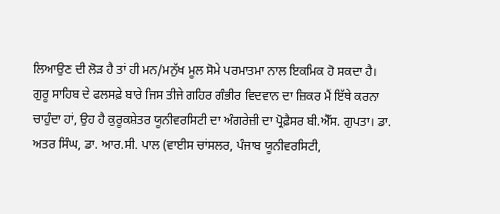ਲਿਆਉਣ ਦੀ ਲੋੜ ਹੈ ਤਾਂ ਹੀ ਮਨ/ਮਨੁੱਖ ਮੂਲ ਸੋਮੇ ਪਰਮਾਤਮਾ ਨਾਲ ਇਕਮਿਕ ਹੋ ਸਕਦਾ ਹੈ।
ਗੁਰੂ ਸਾਹਿਬ ਦੇ ਫਲਸਫ਼ੇ ਬਾਰੇ ਜਿਸ ਤੀਜੇ ਗਹਿਰ ਗੰਭੀਰ ਵਿਦਵਾਨ ਦਾ ਜ਼ਿਕਰ ਮੈਂ ਇੱਥੇ ਕਰਨਾ ਚਾਹੁੰਦਾ ਹਾਂ, ਉਹ ਹੈ ਕੁਰੂਕਸ਼ੇਤਰ ਯੂਨੀਵਰਸਿਟੀ ਦਾ ਅੰਗਰੇਜ਼ੀ ਦਾ ਪ੍ਰੋਫ਼ੈਸਰ ਬੀ.ਐੱਸ. ਗੁਪਤਾ। ਡਾ. ਅਤਰ ਸਿੰਘ, ਡਾ. ਆਰ.ਸੀ. ਪਾਲ (ਵਾਈਸ ਚਾਂਸਲਰ, ਪੰਜਾਬ ਯੂਨੀਵਰਸਿਟੀ,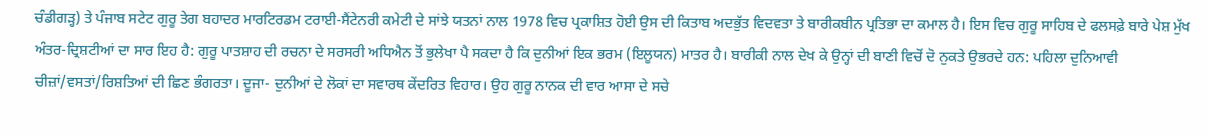ਚੰਡੀਗੜ੍ਹ) ਤੇ ਪੰਜਾਬ ਸਟੇਟ ਗੁਰੂ ਤੇਗ ਬਹਾਦਰ ਮਾਰਟਿਰਡਮ ਟਰਾਈ-ਸੈਂਟੇਨਰੀ ਕਮੇਟੀ ਦੇ ਸਾਂਝੇ ਯਤਨਾਂ ਨਾਲ 1978 ਵਿਚ ਪ੍ਰਕਾਸ਼ਿਤ ਹੋਈ ਉਸ ਦੀ ਕਿਤਾਬ ਅਦਭੁੱਤ ਵਿਦਵਤਾ ਤੇ ਬਾਰੀਕਬੀਨ ਪ੍ਰਤਿਭਾ ਦਾ ਕਮਾਲ ਹੈ। ਇਸ ਵਿਚ ਗੁਰੂ ਸਾਹਿਬ ਦੇ ਫਲਸਫ਼ੇ ਬਾਰੇ ਪੇਸ਼ ਮੁੱਖ ਅੰਤਰ-ਦ੍ਰਿਸ਼ਟੀਆਂ ਦਾ ਸਾਰ ਇਹ ਹੈ: ਗੁਰੂ ਪਾਤਸ਼ਾਹ ਦੀ ਰਚਨਾ ਦੇ ਸਰਸਰੀ ਅਧਿਐਨ ਤੋਂ ਭੁਲੇਖਾ ਪੈ ਸਕਦਾ ਹੈ ਕਿ ਦੁਨੀਆਂ ਇਕ ਭਰਮ (ਇਲੂਯਨ) ਮਾਤਰ ਹੈ। ਬਾਰੀਕੀ ਨਾਲ ਦੇਖ ਕੇ ਉਨ੍ਹਾਂ ਦੀ ਬਾਣੀ ਵਿਚੋਂ ਦੋ ਨੁਕਤੇ ਉਭਰਦੇ ਹਨ: ਪਹਿਲਾ ਦੁਨਿਆਵੀ ਚੀਜ਼ਾਂ/ਵਸਤਾਂ/ਰਿਸ਼ਤਿਆਂ ਦੀ ਛਿਣ ਭੰਗਰਤਾ। ਦੂਜਾ- ਦੁਨੀਆਂ ਦੇ ਲੋਕਾਂ ਦਾ ਸਵਾਰਥ ਕੇਂਦਰਿਤ ਵਿਹਾਰ। ਉਹ ਗੁਰੂ ਨਾਨਕ ਦੀ ਵਾਰ ਆਸਾ ਦੇ ਸਚੇ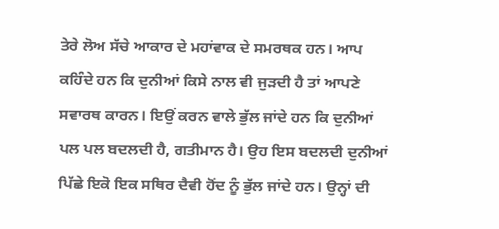ਤੇਰੇ ਲੋਅ ਸੱਚੇ ਆਕਾਰ ਦੇ ਮਹਾਂਵਾਕ ਦੇ ਸਮਰਥਕ ਹਨ। ਆਪ ਕਹਿੰਦੇ ਹਨ ਕਿ ਦੁਨੀਆਂ ਕਿਸੇ ਨਾਲ ਵੀ ਜੁੜਦੀ ਹੈ ਤਾਂ ਆਪਣੇ ਸਵਾਰਥ ਕਾਰਨ। ਇਉਂ ਕਰਨ ਵਾਲੇ ਭੁੱਲ ਜਾਂਦੇ ਹਨ ਕਿ ਦੁਨੀਆਂ ਪਲ ਪਲ ਬਦਲਦੀ ਹੈ, ਗਤੀਮਾਨ ਹੈ। ਉਹ ਇਸ ਬਦਲਦੀ ਦੁਨੀਆਂ ਪਿੱਛੇ ਇਕੋ ਇਕ ਸਥਿਰ ਦੈਵੀ ਹੋਂਦ ਨੂੰ ਭੁੱਲ ਜਾਂਦੇ ਹਨ। ਉਨ੍ਹਾਂ ਦੀ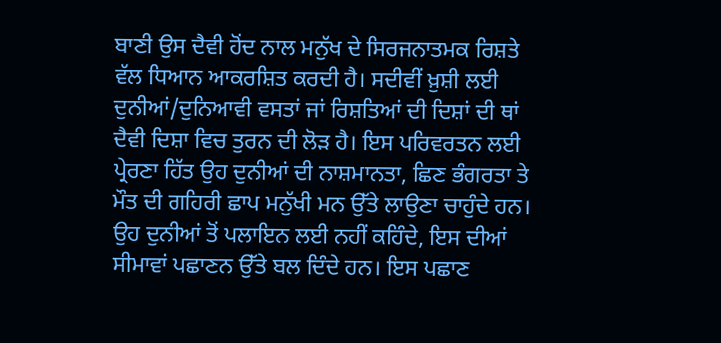ਬਾਣੀ ਉਸ ਦੈਵੀ ਹੋਂਦ ਨਾਲ ਮਨੁੱਖ ਦੇ ਸਿਰਜਨਾਤਮਕ ਰਿਸ਼ਤੇ ਵੱਲ ਧਿਆਨ ਆਕਰਸ਼ਿਤ ਕਰਦੀ ਹੈ। ਸਦੀਵੀਂ ਖ਼ੁਸ਼ੀ ਲਈ ਦੁਨੀਆਂ/ਦੁਨਿਆਵੀ ਵਸਤਾਂ ਜਾਂ ਰਿਸ਼ਤਿਆਂ ਦੀ ਦਿਸ਼ਾਂ ਦੀ ਥਾਂ ਦੈਵੀ ਦਿਸ਼ਾ ਵਿਚ ਤੁਰਨ ਦੀ ਲੋੜ ਹੈ। ਇਸ ਪਰਿਵਰਤਨ ਲਈ ਪ੍ਰੇਰਣਾ ਹਿੱਤ ਉਹ ਦੁਨੀਆਂ ਦੀ ਨਾਸ਼ਮਾਨਤਾ, ਛਿਣ ਭੰਗਰਤਾ ਤੇ ਮੌਤ ਦੀ ਗਹਿਰੀ ਛਾਪ ਮਨੁੱਖੀ ਮਨ ਉੱਤੇ ਲਾਉਣਾ ਚਾਹੁੰਦੇ ਹਨ। ਉਹ ਦੁਨੀਆਂ ਤੋਂ ਪਲਾਇਨ ਲਈ ਨਹੀਂ ਕਹਿੰਦੇ, ਇਸ ਦੀਆਂ ਸੀਮਾਵਾਂ ਪਛਾਣਨ ਉੱਤੇ ਬਲ ਦਿੰਦੇ ਹਨ। ਇਸ ਪਛਾਣ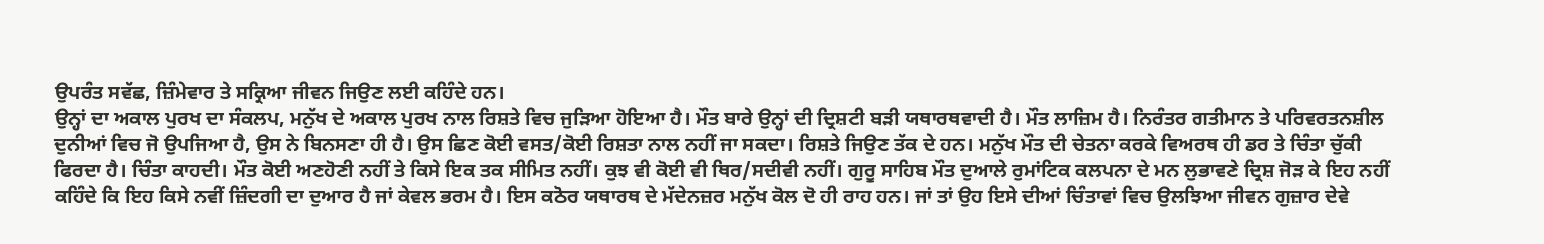ਉਪਰੰਤ ਸਵੱਛ, ਜ਼ਿੰਮੇਵਾਰ ਤੇ ਸਕ੍ਰਿਆ ਜੀਵਨ ਜਿਉਣ ਲਈ ਕਹਿੰਦੇ ਹਨ।
ਉਨ੍ਹਾਂ ਦਾ ਅਕਾਲ ਪੁਰਖ ਦਾ ਸੰਕਲਪ, ਮਨੁੱਖ ਦੇ ਅਕਾਲ ਪੁਰਖ ਨਾਲ ਰਿਸ਼ਤੇ ਵਿਚ ਜੁੜਿਆ ਹੋਇਆ ਹੈ। ਮੌਤ ਬਾਰੇ ਉਨ੍ਹਾਂ ਦੀ ਦ੍ਰਿਸ਼ਟੀ ਬੜੀ ਯਥਾਰਥਵਾਦੀ ਹੈ। ਮੌਤ ਲਾਜ਼ਿਮ ਹੈ। ਨਿਰੰਤਰ ਗਤੀਮਾਨ ਤੇ ਪਰਿਵਰਤਨਸ਼ੀਲ ਦੁਨੀਆਂ ਵਿਚ ਜੋ ਉਪਜਿਆ ਹੈ, ਉਸ ਨੇ ਬਿਨਸਣਾ ਹੀ ਹੈ। ਉਸ ਛਿਣ ਕੋਈ ਵਸਤ/ਕੋਈ ਰਿਸ਼ਤਾ ਨਾਲ ਨਹੀਂ ਜਾ ਸਕਦਾ। ਰਿਸ਼ਤੇ ਜਿਉਣ ਤੱਕ ਦੇ ਹਨ। ਮਨੁੱਖ ਮੌਤ ਦੀ ਚੇਤਨਾ ਕਰਕੇ ਵਿਅਰਥ ਹੀ ਡਰ ਤੇ ਚਿੰਤਾ ਚੁੱਕੀ ਫਿਰਦਾ ਹੈ। ਚਿੰਤਾ ਕਾਹਦੀ। ਮੌਤ ਕੋਈ ਅਣਹੋਣੀ ਨਹੀਂ ਤੇ ਕਿਸੇ ਇਕ ਤਕ ਸੀਮਿਤ ਨਹੀਂ। ਕੁਝ ਵੀ ਕੋਈ ਵੀ ਥਿਰ/ਸਦੀਵੀ ਨਹੀਂ। ਗੁਰੂ ਸਾਹਿਬ ਮੌਤ ਦੁਆਲੇ ਰੁਮਾਂਟਿਕ ਕਲਪਨਾ ਦੇ ਮਨ ਲੁਭਾਵਣੇ ਦ੍ਰਿਸ਼ ਜੋੜ ਕੇ ਇਹ ਨਹੀਂ ਕਹਿੰਦੇ ਕਿ ਇਹ ਕਿਸੇ ਨਵੀਂ ਜ਼ਿੰਦਗੀ ਦਾ ਦੁਆਰ ਹੈ ਜਾਂ ਕੇਵਲ ਭਰਮ ਹੈ। ਇਸ ਕਠੋਰ ਯਥਾਰਥ ਦੇ ਮੱਦੇਨਜ਼ਰ ਮਨੁੱਖ ਕੋਲ ਦੋ ਹੀ ਰਾਹ ਹਨ। ਜਾਂ ਤਾਂ ਉਹ ਇਸੇ ਦੀਆਂ ਚਿੰਤਾਵਾਂ ਵਿਚ ਉਲਝਿਆ ਜੀਵਨ ਗੁਜ਼ਾਰ ਦੇਵੇ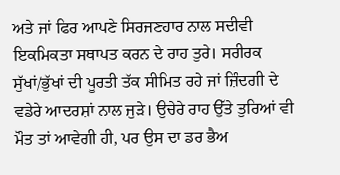ਅਤੇ ਜਾਂ ਫਿਰ ਆਪਣੇ ਸਿਰਜਣਹਾਰ ਨਾਲ ਸਦੀਵੀ ਇਕਮਿਕਤਾ ਸਥਾਪਤ ਕਰਨ ਦੇ ਰਾਹ ਤੁਰੇ। ਸਰੀਰਕ ਸੁੱਖਾਂ/ਭੁੱਖਾਂ ਦੀ ਪੂਰਤੀ ਤੱਕ ਸੀਮਿਤ ਰਹੇ ਜਾਂ ਜ਼ਿੰਦਗੀ ਦੇ ਵਡੇਰੇ ਆਦਰਸ਼ਾਂ ਨਾਲ ਜੁੜੇ। ਉਚੇਰੇ ਰਾਹ ਉੱਤੇ ਤੁਰਿਆਂ ਵੀ ਮੌਤ ਤਾਂ ਆਵੇਗੀ ਹੀ, ਪਰ ਉਸ ਦਾ ਡਰ ਭੈਅ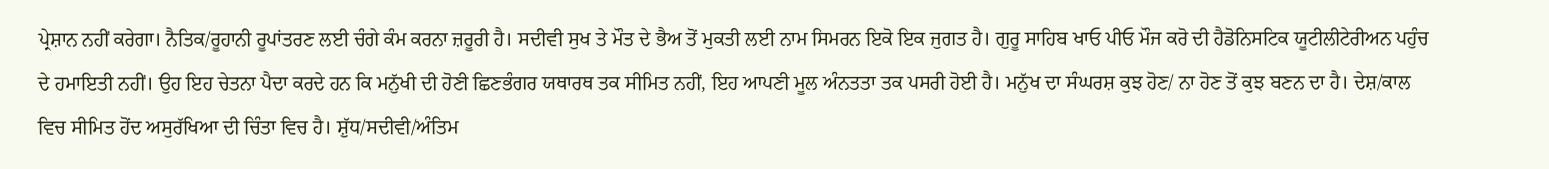ਪ੍ਰੇਸ਼ਾਨ ਨਹੀਂ ਕਰੇਗਾ। ਨੈਤਿਕ/ਰੂਹਾਨੀ ਰੂਪਾਂਤਰਣ ਲਈ ਚੰਗੇ ਕੰਮ ਕਰਨਾ ਜ਼ਰੂਰੀ ਹੈ। ਸਦੀਵੀ ਸੁਖ ਤੇ ਮੌਤ ਦੇ ਭੈਅ ਤੋਂ ਮੁਕਤੀ ਲਈ ਨਾਮ ਸਿਮਰਨ ਇਕੋ ਇਕ ਜੁਗਤ ਹੈ। ਗੁਰੂ ਸਾਹਿਬ ਖਾਓ ਪੀਓ ਮੌਜ ਕਰੋ ਦੀ ਹੈਡੋਨਿਸਟਿਕ ਯੂਟੀਲੀਟੇਰੀਅਨ ਪਹੁੰਚ ਦੇ ਹਮਾਇਤੀ ਨਹੀਂ। ਉਹ ਇਹ ਚੇਤਨਾ ਪੈਦਾ ਕਰਦੇ ਹਨ ਕਿ ਮਨੁੱਖੀ ਦੀ ਹੋਣੀ ਛਿਣਭੰਗਰ ਯਥਾਰਥ ਤਕ ਸੀਮਿਤ ਨਹੀਂ, ਇਹ ਆਪਣੀ ਮੂਲ ਅੰਨਤਤਾ ਤਕ ਪਸਰੀ ਹੋਈ ਹੈ। ਮਨੁੱਖ ਦਾ ਸੰਘਰਸ਼ ਕੁਝ ਹੋਣ/ ਨਾ ਹੋਣ ਤੋਂ ਕੁਝ ਬਣਨ ਦਾ ਹੈ। ਦੇਸ਼/ਕਾਲ ਵਿਚ ਸੀਮਿਤ ਹੋਂਦ ਅਸੁਰੱਖਿਆ ਦੀ ਚਿੰਤਾ ਵਿਚ ਹੈ। ਸ਼ੁੱਧ/ਸਦੀਵੀ/ਅੰਤਿਮ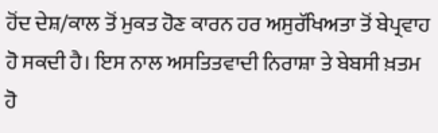ਹੋਂਦ ਦੇਸ਼/ਕਾਲ ਤੋਂ ਮੁਕਤ ਹੋਣ ਕਾਰਨ ਹਰ ਅਸੁਰੱਖਿਅਤਾ ਤੋਂ ਬੇਪ੍ਰਵਾਹ ਹੋ ਸਕਦੀ ਹੈ। ਇਸ ਨਾਲ ਅਸਤਿਤਵਾਦੀ ਨਿਰਾਸ਼ਾ ਤੇ ਬੇਬਸੀ ਖ਼ਤਮ ਹੋ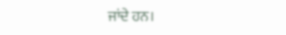ਜਾਂਦੇ ਹਨ।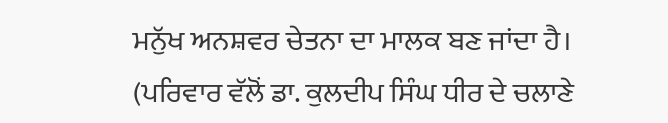ਮਨੁੱਖ ਅਨਸ਼ਵਰ ਚੇਤਨਾ ਦਾ ਮਾਲਕ ਬਣ ਜਾਂਦਾ ਹੈ।
(ਪਰਿਵਾਰ ਵੱਲੋਂ ਡਾ. ਕੁਲਦੀਪ ਸਿੰਘ ਧੀਰ ਦੇ ਚਲਾਣੇ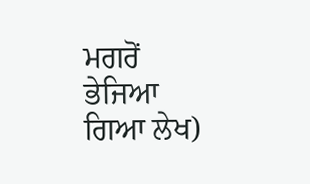ਮਗਰੋਂ ਭੇਜਿਆ ਗਿਆ ਲੇਖ)